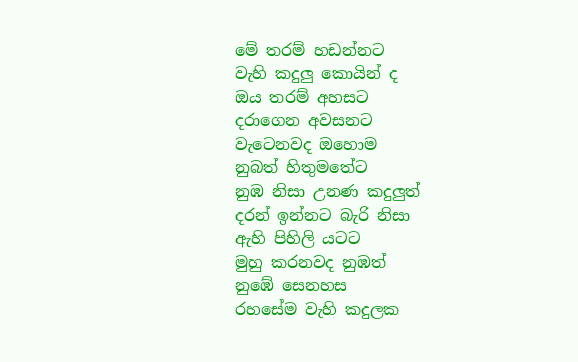මේ තරම් හඩන්නට
වැහි කදුලු කොයින් ද
ඔය තරම් අහසට
දරාගෙන අවසනට
වැටෙනවද ඔහොම
නුබත් හිතුමතේට
නුඹ නිසා උනණ කදුලුත්
දරන් ඉන්නට බැරි නිසා
ඇහි පිහිලි යටට
මුහු කරනවද නුඹත්
නුඹේ සෙනහස
රහසේම වැහි කදුලක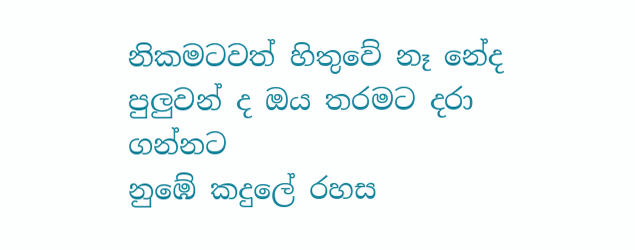නිකමටවත් හිතුවේ නෑ නේද
පුලුවන් ද ඔය තරමට දරා ගන්නට
නුඹේ කදුලේ රහස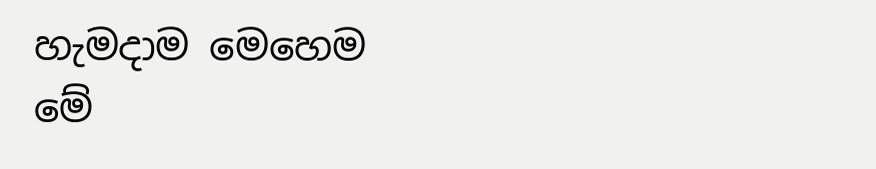හැමදාම මෙහෙම
මේ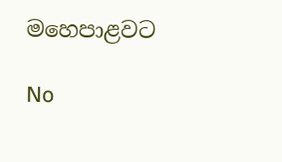මහෙපාළවට

No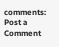comments:
Post a Comment